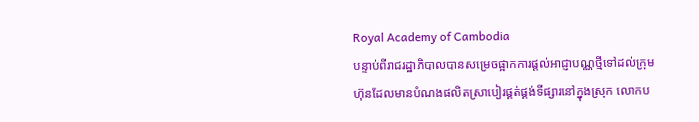Royal Academy of Cambodia
បន្ទាប់ពីរាជរដ្ឋាភិបាលបានសម្រេចផ្អាកការផ្ដល់អាជ្ញាបណ្ណថ្មីទៅដល់ក្រុមហ៊ុនដែលមានបំណងផលិតស្រាបៀរផ្គត់ផ្គង់ទីផ្សារនៅក្នុងស្រុក លោកប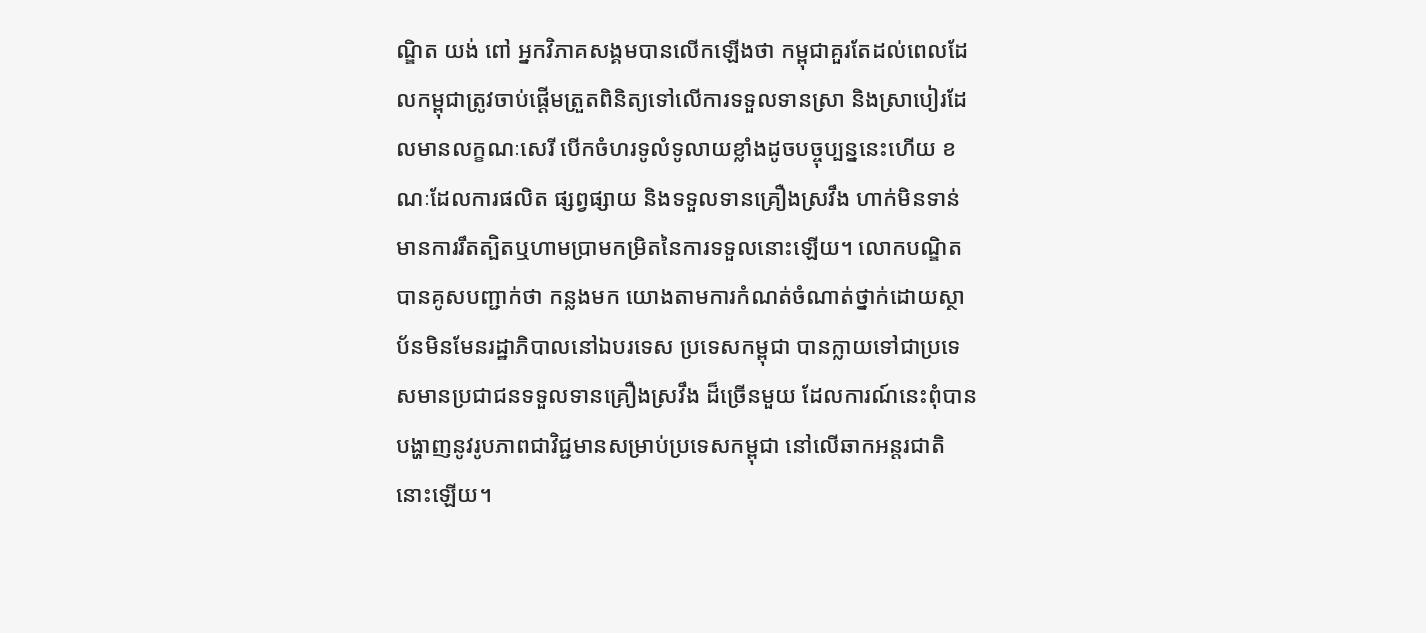ណ្ឌិត យង់ ពៅ អ្នកវិភាគសង្គមបានលើកឡើងថា កម្ពុជាគួរតែដល់ពេលដែលកម្ពុជាត្រូវចាប់ផ្ដើមត្រួតពិនិត្យទៅលើការទទួលទានស្រា និងស្រាបៀរដែលមានលក្ខណៈសេរី បើកចំហរទូលំទូលាយខ្លាំងដូចបច្ចុប្បន្ននេះហើយ ខណៈដែលការផលិត ផ្សព្វផ្សាយ និងទទួលទានគ្រឿងស្រវឹង ហាក់មិនទាន់មានការរឹតត្បិតឬហាមប្រាមកម្រិតនៃការទទួលនោះឡើយ។ លោកបណ្ឌិតបានគូសបញ្ជាក់ថា កន្លងមក យោងតាមការកំណត់ចំណាត់ថ្នាក់ដោយស្ថាប័នមិនមែនរដ្ឋាភិបាលនៅឯបរទេស ប្រទេសកម្ពុជា បានក្លាយទៅជាប្រទេសមានប្រជាជនទទួលទានគ្រឿងស្រវឹង ដ៏ច្រើនមួយ ដែលការណ៍នេះពុំបានបង្ហាញនូវរូបភាពជាវិជ្ជមានសម្រាប់ប្រទេសកម្ពុជា នៅលើឆាកអន្តរជាតិនោះឡើយ។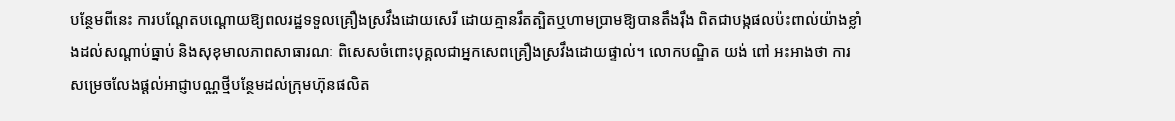បន្ថែមពីនេះ ការបណ្ដែតបណ្ដោយឱ្យពលរដ្ឋទទួលគ្រឿងស្រវឹងដោយសេរី ដោយគ្មានរឹតត្បិតឬហាមប្រាមឱ្យបានតឹងរ៉ឹង ពិតជាបង្កផលប៉ះពាល់យ៉ាងខ្លាំងដល់សណ្ដាប់ធ្នាប់ និងសុខុមាលភាពសាធារណៈ ពិសេសចំពោះបុគ្គលជាអ្នកសេពគ្រឿងស្រវឹងដោយផ្ទាល់។ លោកបណ្ឌិត យង់ ពៅ អះអាងថា ការសម្រេចលែងផ្ដល់អាជ្ញាបណ្ណថ្មីបន្ថែមដល់ក្រុមហ៊ុនផលិត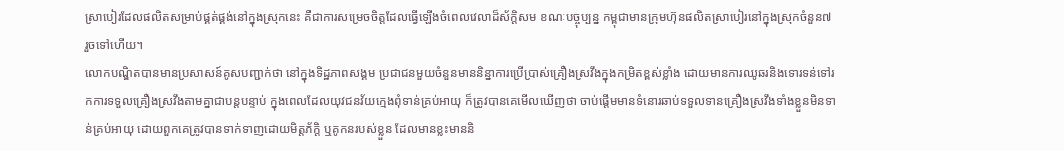ស្រាបៀរដែលផលិតសម្រាប់ផ្គត់ផ្គង់នៅក្នុងស្រុកនេះ គឺជាការសម្រេចចិត្តដែលធ្វើឡើងចំពេលវេលាដ៏ស័ក្តិសម ខណៈបច្ចុប្បន្ន កម្ពុជាមានក្រុមហ៊ុនផលិតស្រាបៀរនៅក្នុងស្រុកចំនួន៧ រួចទៅហើយ។
លោកបណ្ឌិតបានមានប្រសាសន៍គូសបញ្ជាក់ថា នៅក្នុងទិដ្ឋភាពសង្គម ប្រជាជនមួយចំនួនមាននិន្នាការប្រើប្រាស់គ្រឿងស្រវឹងក្នុងកម្រិតខ្ពស់ខ្លាំង ដោយមានការឈូឆរនិងទោរទន់ទៅរកការទទួលគ្រឿងស្រវឹងតាមគ្នាជាបន្តបន្ទាប់ ក្នុងពេលដែលយុវជនវ័យក្មេងពុំទាន់គ្រប់អាយុ ក៏ត្រូវបានគេមើលឃើញថា ចាប់ផ្ដើមមានទំនោរឆាប់ទទួលទានគ្រឿងស្រវឹងទាំងខ្លួនមិនទាន់គ្រប់អាយុ ដោយពួកគេត្រូវបានទាក់ទាញដោយមិត្តភ័ក្តិ ឬគូកនរបស់ខ្លួន ដែលមានខ្លះមាននិ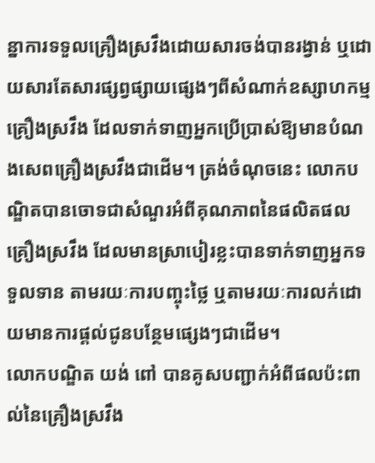ន្នាការទទួលគ្រឿងស្រវឹងដោយសារចង់បានរង្វាន់ ឬដោយសារតែសារផ្សព្វផ្សាយផ្សេងៗពីសំណាក់ឧស្សាហកម្មគ្រឿងស្រវឹង ដែលទាក់ទាញអ្នកប្រើប្រាស់ឱ្យមានបំណងសេពគ្រឿងស្រវឹងជាដើម។ ត្រង់ចំណុចនេះ លោកបណ្ឌិតបានចោទជាសំណួរអំពីគុណភាពនៃផលិតផលគ្រឿងស្រវឹង ដែលមានស្រាបៀរខ្លះបានទាក់ទាញអ្នកទទួលទាន តាមរយៈការបញ្ចុះថ្លៃ ឬតាមរយៈការលក់ដោយមានការផ្ដល់ជូនបន្ថែមផ្សេងៗជាដើម។
លោកបណ្ឌិត យង់ ពៅ បានគូសបញ្ជាក់អំពីផលប៉ះពាល់នៃគ្រឿងស្រវឹង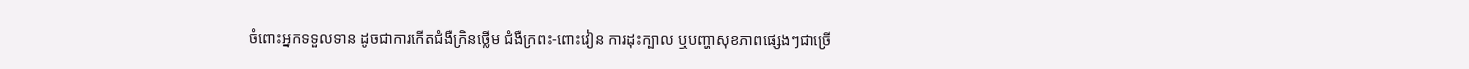ចំពោះអ្នកទទួលទាន ដូចជាការកើតជំងឺក្រិនថ្លើម ជំងឺក្រពះ-ពោះវៀន ការដុះក្បាល ឬបញ្ហាសុខភាពផ្សេងៗជាច្រើ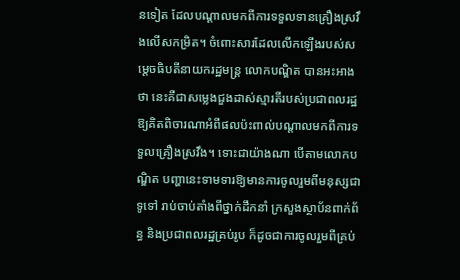នទៀត ដែលបណ្ដាលមកពីការទទួលទានគ្រឿងស្រវឹងលើសកម្រិត។ ចំពោះសារដែលលើកឡើងរបស់សម្ដេចធិបតីនាយករដ្ឋមន្ត្រ លោកបណ្ឌិត បានអះអាងថា នេះគឺជាសម្លេងជួងដាស់ស្មារតីរបស់ប្រជាពលរដ្ឋ ឱ្យគិតពិចារណាអំពីផលប៉ះពាល់បណ្ដាលមកពីការទទួលគ្រឿងស្រវឹង។ ទោះជាយ៉ាងណា បើតាមលោកបណ្ឌិត បញ្ហានេះទាមទារឱ្យមានការចូលរួមពីមនុស្សជាទូទៅ រាប់ចាប់តាំងពីថ្នាក់ដឹកនាំ ក្រសួងស្ថាប័នពាក់ព័ន្ធ និងប្រជាពលរដ្ឋគ្រប់រូប ក៏ដូចជាការចូលរួមពីគ្រប់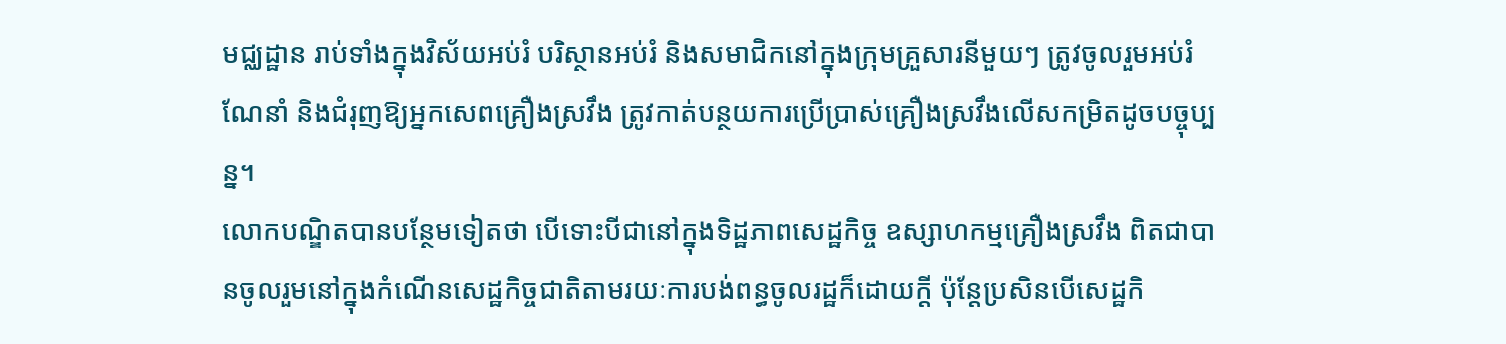មជ្ឈដ្ឋាន រាប់ទាំងក្នុងវិស័យអប់រំ បរិស្ថានអប់រំ និងសមាជិកនៅក្នុងក្រុមគ្រួសារនីមួយៗ ត្រូវចូលរួមអប់រំណែនាំ និងជំរុញឱ្យអ្នកសេពគ្រឿងស្រវឹង ត្រូវកាត់បន្ថយការប្រើប្រាស់គ្រឿងស្រវឹងលើសកម្រិតដូចបច្ចុប្បន្ន។
លោកបណ្ឌិតបានបន្ថែមទៀតថា បើទោះបីជានៅក្នុងទិដ្ឋភាពសេដ្ឋកិច្ច ឧស្សាហកម្មគ្រឿងស្រវឹង ពិតជាបានចូលរួមនៅក្នុងកំណើនសេដ្ឋកិច្ចជាតិតាមរយៈការបង់ពន្ធចូលរដ្ឋក៏ដោយក្ដី ប៉ុន្តែប្រសិនបើសេដ្ឋកិ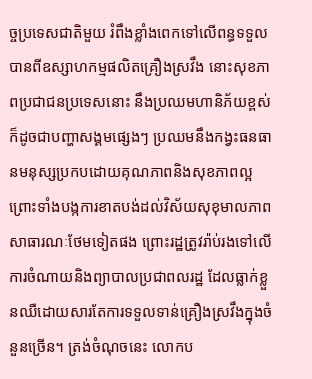ច្ចប្រទេសជាតិមួយ រំពឹងខ្លាំងពេកទៅលើពន្ធទទួលបានពីឧស្សាហកម្មផលិតគ្រឿងស្រវឹង នោះសុខភាពប្រជាជនប្រទេសនោះ នឹងប្រឈមហានិភ័យខ្ពស់ ក៏ដូចជាបញ្ហាសង្គមផ្សេងៗ ប្រឈមនឹងកង្វះធនធានមនុស្សប្រកបដោយគុណភាពនិងសុខភាពល្អ ព្រោះទាំងបង្កការខាតបង់ដល់វិស័យសុខុមាលភាពសាធារណៈថែមទៀតផង ព្រោះរដ្ឋត្រូវរ៉ាប់រងទៅលើការចំណាយនិងព្យាបាលប្រជាពលរដ្ឋ ដែលធ្លាក់ខ្លួនឈឺដោយសារតែការទទួលទាន់គ្រឿងស្រវឹងក្នុងចំនួនច្រើន។ ត្រង់ចំណុចនេះ លោកប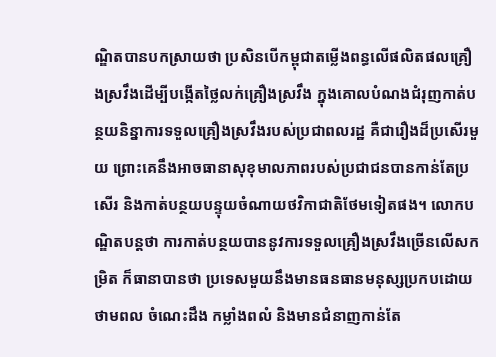ណ្ឌិតបានបកស្រាយថា ប្រសិនបើកម្ពុជាតម្លើងពន្ធលើផលិតផលគ្រឿងស្រវឹងដើម្បីបង្កើតថ្លៃលក់គ្រឿងស្រវឹង ក្នុងគោលបំណងជំរុញកាត់បន្ថយនិន្នាការទទួលគ្រឿងស្រវឹងរបស់ប្រជាពលរដ្ឋ គឺជារឿងដ៏ប្រសើរមួយ ព្រោះគេនឹងអាចធានាសុខុមាលភាពរបស់ប្រជាជនបានកាន់តែប្រសើរ និងកាត់បន្ថយបន្ទុយចំណាយថវិកាជាតិថែមទៀតផង។ លោកបណ្ឌិតបន្តថា ការកាត់បន្ថយបាននូវការទទួលគ្រឿងស្រវឹងច្រើនលើសកម្រិត ក៏ធានាបានថា ប្រទេសមួយនឹងមានធនធានមនុស្សប្រកបដោយថាមពល ចំណេះដឹង កម្លាំងពលំ និងមានជំនាញកាន់តែ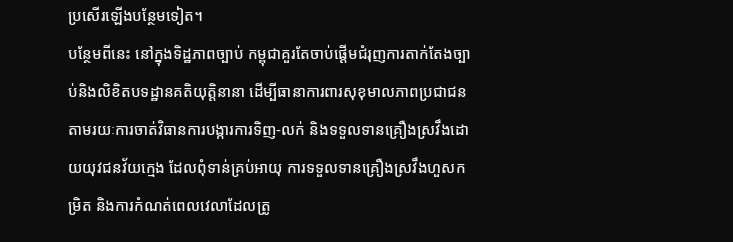ប្រសើរឡើងបន្ថែមទៀត។
បន្ថែមពីនេះ នៅក្នុងទិដ្ឋភាពច្បាប់ កម្ពុជាគួរតែចាប់ផ្ដើមជំរុញការតាក់តែងច្បាប់និងលិខិតបទដ្ឋានគតិយុត្តិនានា ដើម្បីធានាការពារសុខុមាលភាពប្រជាជន តាមរយៈការចាត់វិធានការបង្ការការទិញ-លក់ និងទទួលទានគ្រឿងស្រវឹងដោយយុវជនវ័យក្មេង ដែលពុំទាន់គ្រប់អាយុ ការទទួលទានគ្រឿងស្រវឹងហួសកម្រិត និងការកំណត់ពេលវេលាដែលត្រូ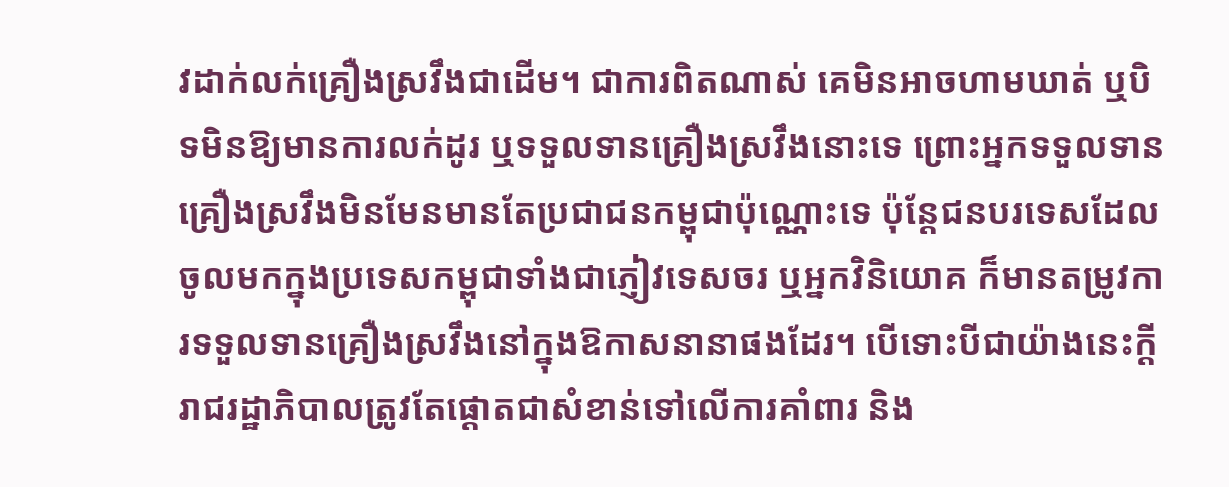វដាក់លក់គ្រឿងស្រវឹងជាដើម។ ជាការពិតណាស់ គេមិនអាចហាមឃាត់ ឬបិទមិនឱ្យមានការលក់ដូរ ឬទទួលទានគ្រឿងស្រវឹងនោះទេ ព្រោះអ្នកទទួលទានគ្រឿងស្រវឹងមិនមែនមានតែប្រជាជនកម្ពុជាប៉ុណ្ណោះទេ ប៉ុន្តែជនបរទេសដែលចូលមកក្នុងប្រទេសកម្ពុជាទាំងជាភ្ញៀវទេសចរ ឬអ្នកវិនិយោគ ក៏មានតម្រូវការទទួលទានគ្រឿងស្រវឹងនៅក្នុងឱកាសនានាផងដែរ។ បើទោះបីជាយ៉ាងនេះក្ដី រាជរដ្ឋាភិបាលត្រូវតែផ្ដោតជាសំខាន់ទៅលើការគាំពារ និង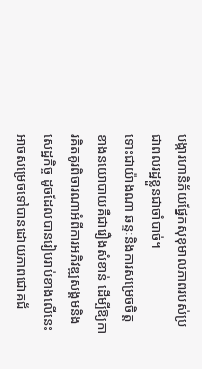បង្ការហានិភ័យផ្នែកសុខុមាលភាពរបស់ប្រជាពលរដ្ឋខ្លួនជាចាំបាច់។
ទោះជាយ៉ាងណា ឆន្ទៈនិងការសម្រេចចិត្តខាងនយោបាយគឺជារឿងសំខាន់ ដើម្បីឱ្យការគិតគូរពិចារណាអំពីការអភិវឌ្ឍសង្គមនិងសេដ្ឋកិច្ច ដូចដែលបានរៀបរាប់ខាងលើនេះ អាចសម្រេចទៅបានដោយភាពជោគជ័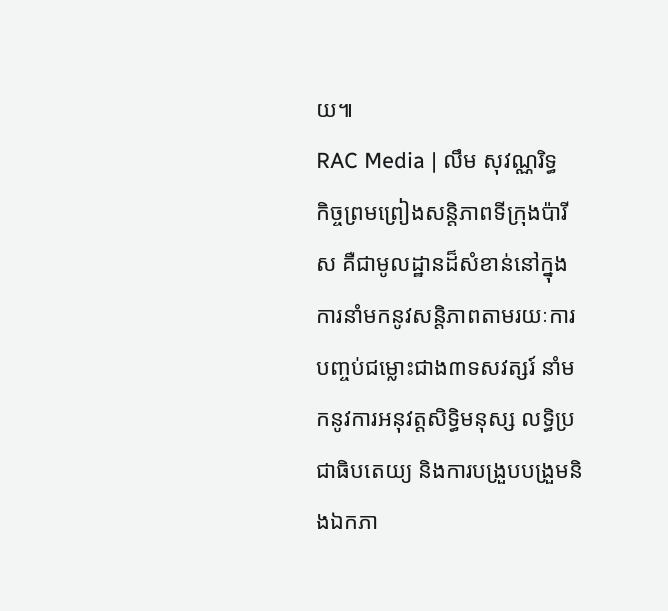យ៕
RAC Media | លឹម សុវណ្ណរិទ្ធ
កិច្ចព្រមព្រៀងសន្តិភាពទីក្រុងប៉ារីស គឺជាមូលដ្ឋានដ៏សំខាន់នៅក្នុងការនាំមកនូវសន្តិភាពតាមរយៈការបញ្ចប់ជម្លោះជាង៣ទសវត្សរ៍ នាំមកនូវការអនុវត្តសិទ្ធិមនុស្ស លទ្ធិប្រជាធិបតេយ្យ និងការបង្រួបបង្រួមនិងឯកភា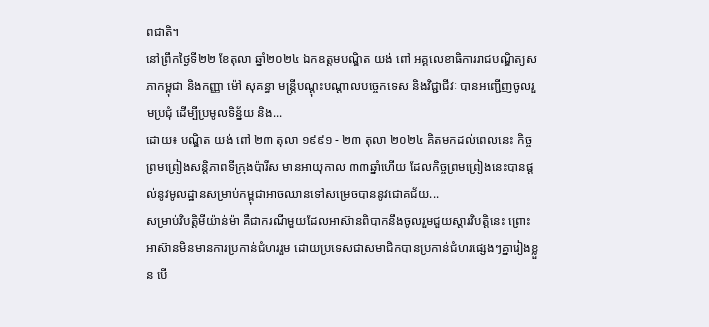ពជាតិ។
នៅព្រឹកថ្ងៃទី២២ ខែតុលា ឆ្នាំ២០២៤ ឯកឧត្តមបណ្ឌិត យង់ ពៅ អគ្គលេខាធិការរាជបណ្ឌិត្យសភាកម្ពុជា និងកញ្ញា ម៉ៅ សុគន្ធា មន្ត្រីបណ្តុះបណ្តាលបច្ចេកទេស និងវិជ្ជាជីវៈ បានអញ្ជើញចូលរួមប្រជុំ ដើម្បីប្រមូលទិន្ន័យ និង...
ដោយ៖ បណ្ឌិត យង់ ពៅ ២៣ តុលា ១៩៩១ - ២៣ តុលា ២០២៤ គិតមកដល់ពេលនេះ កិច្ចព្រមព្រៀងសន្តិភាពទីក្រុងប៉ារីស មានអាយុកាល ៣៣ឆ្នាំហើយ ដែលកិច្ចព្រមព្រៀងនេះបានផ្ដល់នូវមូលដ្ឋានសម្រាប់កម្ពុជាអាចឈានទៅសម្រេចបាននូវជោគជ័យ...
សម្រាប់វិបត្តិមីយ៉ាន់ម៉ា គឺជាករណីមួយដែលអាស៊ានពិបាកនឹងចូលរួមជួយស្ដារវិបត្តិនេះ ព្រោះអាស៊ានមិនមានការប្រកាន់ជំហររួម ដោយប្រទេសជាសមាជិកបានប្រកាន់ជំហរផ្សេងៗគ្នារៀងខ្លួន បើ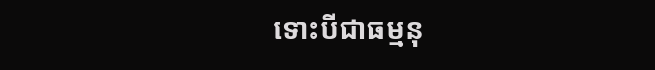ទោះបីជាធម្មនុ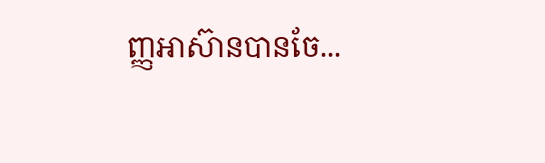ញ្ញអាស៊ានបានចែ...